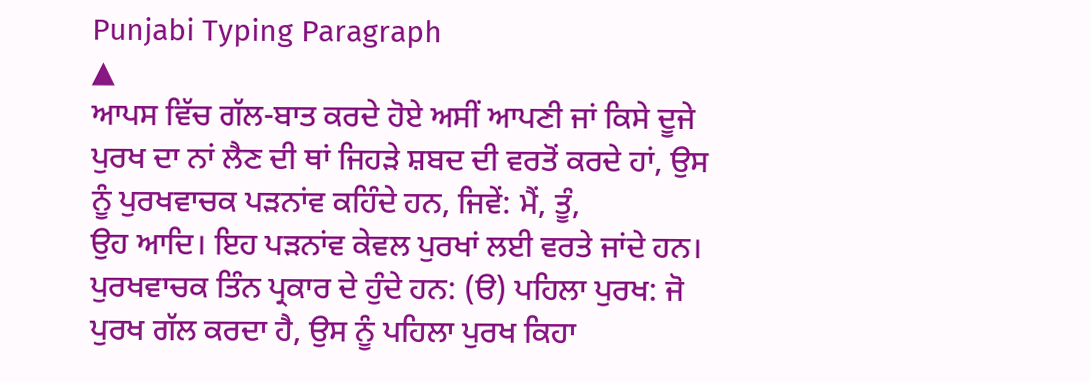Punjabi Typing Paragraph
▲
ਆਪਸ ਵਿੱਚ ਗੱਲ-ਬਾਤ ਕਰਦੇ ਹੋਏ ਅਸੀਂ ਆਪਣੀ ਜਾਂ ਕਿਸੇ ਦੂਜੇ ਪੁਰਖ ਦਾ ਨਾਂ ਲੈਣ ਦੀ ਥਾਂ ਜਿਹੜੇ ਸ਼ਬਦ ਦੀ ਵਰਤੋਂ ਕਰਦੇ ਹਾਂ, ਉਸ ਨੂੰ ਪੁਰਖਵਾਚਕ ਪੜਨਾਂਵ ਕਹਿੰਦੇ ਹਨ, ਜਿਵੇਂ: ਮੈਂ, ਤੂੰ,
ਉਹ ਆਦਿ। ਇਹ ਪੜਨਾਂਵ ਕੇਵਲ ਪੁਰਖਾਂ ਲਈ ਵਰਤੇ ਜਾਂਦੇ ਹਨ। ਪੁਰਖਵਾਚਕ ਤਿੰਨ ਪ੍ਰਕਾਰ ਦੇ ਹੁੰਦੇ ਹਨ: (ੳ) ਪਹਿਲਾ ਪੁਰਖ: ਜੋ ਪੁਰਖ ਗੱਲ ਕਰਦਾ ਹੈ, ਉਸ ਨੂੰ ਪਹਿਲਾ ਪੁਰਖ ਕਿਹਾ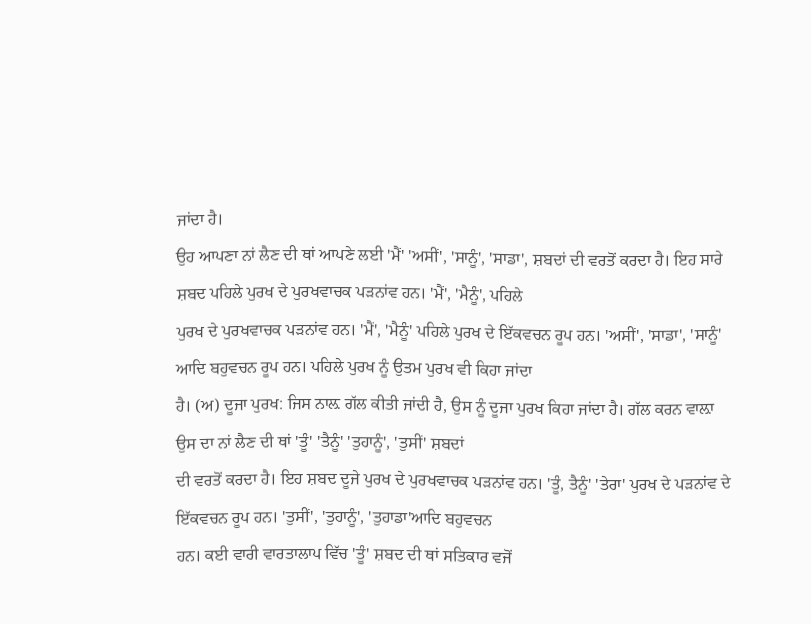ਜਾਂਦਾ ਹੈ।
ਉਹ ਆਪਣਾ ਨਾਂ ਲੈਣ ਦੀ ਥਾਂ ਆਪਣੇ ਲਈ 'ਮੈਂ' 'ਅਸੀਂ', 'ਸਾਨੂੰ', 'ਸਾਡਾ', ਸ਼ਬਦਾਂ ਦੀ ਵਰਤੋਂ ਕਰਦਾ ਹੈ। ਇਹ ਸਾਰੇ ਸ਼ਬਦ ਪਹਿਲੇ ਪੁਰਖ ਦੇ ਪੁਰਖਵਾਚਕ ਪੜਨਾਂਵ ਹਨ। 'ਮੈਂ', 'ਮੈਨੂੰ', ਪਹਿਲੇ
ਪੁਰਖ ਦੇ ਪੁਰਖਵਾਚਕ ਪੜਨਾਂਵ ਹਨ। 'ਮੈਂ', 'ਮੈਨੂੰ' ਪਹਿਲੇ ਪੁਰਖ ਦੇ ਇੱਕਵਚਨ ਰੂਪ ਹਨ। 'ਅਸੀਂ', 'ਸਾਡਾ', 'ਸਾਨੂੰ' ਆਦਿ ਬਹੁਵਚਨ ਰੂਪ ਹਨ। ਪਹਿਲੇ ਪੁਰਖ ਨੂੰ ਉਤਮ ਪੁਰਖ ਵੀ ਕਿਹਾ ਜਾਂਦਾ
ਹੈ। (ਅ) ਦੂਜਾ ਪੁਰਖ: ਜਿਸ ਨਾਲ਼ ਗੱਲ ਕੀਤੀ ਜਾਂਦੀ ਹੈ, ਉਸ ਨੂੰ ਦੂਜਾ ਪੁਰਖ ਕਿਹਾ ਜਾਂਦਾ ਹੈ। ਗੱਲ ਕਰਨ ਵਾਲ਼ਾ ਉਸ ਦਾ ਨਾਂ ਲੈਣ ਦੀ ਥਾਂ 'ਤੂੰ' 'ਤੈਨੂੰ' 'ਤੁਹਾਨੂੰ', 'ਤੁਸੀਂ' ਸ਼ਬਦਾਂ
ਦੀ ਵਰਤੋਂ ਕਰਦਾ ਹੈ। ਇਹ ਸ਼ਬਦ ਦੂਜੇ ਪੁਰਖ ਦੇ ਪੁਰਖਵਾਚਕ ਪੜਨਾਂਵ ਹਨ। 'ਤੂੰ, ਤੈਨੂੰ' 'ਤੇਰਾ' ਪੁਰਖ ਦੇ ਪੜਨਾਂਵ ਦੇ ਇੱਕਵਚਨ ਰੂਪ ਹਨ। 'ਤੁਸੀਂ', 'ਤੁਹਾਨੂੰ', 'ਤੁਹਾਡਾ'ਆਦਿ ਬਹੁਵਚਨ
ਹਨ। ਕਈ ਵਾਰੀ ਵਾਰਤਾਲਾਪ ਵਿੱਚ 'ਤੂੰ' ਸ਼ਬਦ ਦੀ ਥਾਂ ਸਤਿਕਾਰ ਵਜੋਂ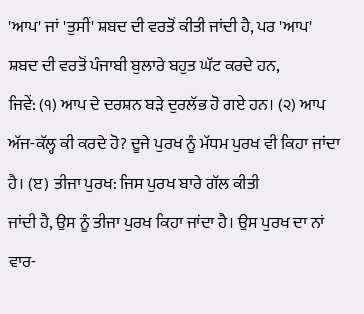'ਆਪ' ਜਾਂ 'ਤੁਸੀਂ' ਸ਼ਬਦ ਦੀ ਵਰਤੋਂ ਕੀਤੀ ਜਾਂਦੀ ਹੈ, ਪਰ 'ਆਪ' ਸ਼ਬਦ ਦੀ ਵਰਤੋਂ ਪੰਜਾਬੀ ਬੁਲਾਰੇ ਬਹੁਤ ਘੱਟ ਕਰਦੇ ਹਨ,
ਜਿਵੇਂ: (੧) ਆਪ ਦੇ ਦਰਸ਼ਨ ਬੜੇ ਦੁਰਲੱਭ ਹੋ ਗਏ ਹਨ। (੨) ਆਪ ਅੱਜ-ਕੱਲ੍ਹ ਕੀ ਕਰਦੇ ਹੋ? ਦੂਜੇ ਪੁਰਖ ਨੂੰ ਮੱਧਮ ਪੁਰਖ ਵੀ ਕਿਹਾ ਜਾਂਦਾ ਹੈ। (ੲ) ਤੀਜਾ ਪੁਰਖ: ਜਿਸ ਪੁਰਖ ਬਾਰੇ ਗੱਲ ਕੀਤੀ
ਜਾਂਦੀ ਹੈ, ਉਸ ਨੂੰ ਤੀਜਾ ਪੁਰਖ ਕਿਹਾ ਜਾਂਦਾ ਹੈ। ਉਸ ਪੁਰਖ ਦਾ ਨਾਂ ਵਾਰ-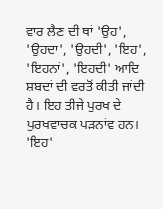ਵਾਰ ਲੈਣ ਦੀ ਥਾਂ 'ਉਹ', 'ਉਹਦਾ', 'ਉਹਦੀ', 'ਇਹ', 'ਇਹਨਾਂ', 'ਇਹਦੀ' ਆਦਿ ਸ਼ਬਦਾਂ ਦੀ ਵਰਤੋਂ ਕੀਤੀ ਜਾਂਦੀ
ਹੈ। ਇਹ ਤੀਜੇ ਪੁਰਖ ਦੇ ਪੁਰਖਵਾਚਕ ਪੜਨਾਂਵ ਹਨ। 'ਇਹ'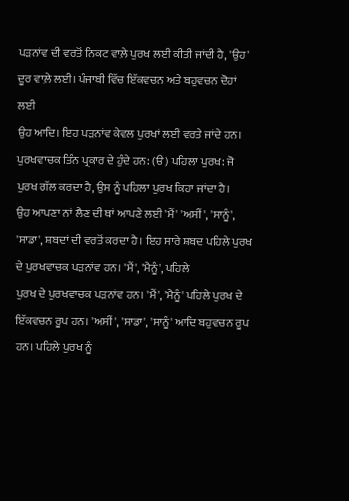ਪੜਨਾਂਵ ਦੀ ਵਰਤੋਂ ਨਿਕਟ ਵਾਲ਼ੇ ਪੁਰਖ ਲਈ ਕੀਤੀ ਜਾਂਦੀ ਹੈ, 'ਉਹ' ਦੂਰ ਵਾਲ਼ੇ ਲਈ। ਪੰਜਾਬੀ ਵਿੱਚ ਇੱਕਵਚਨ ਅਤੇ ਬਹੁਵਚਨ ਦੋਹਾਂ ਲਈ
ਉਹ ਆਦਿ। ਇਹ ਪੜਨਾਂਵ ਕੇਵਲ ਪੁਰਖਾਂ ਲਈ ਵਰਤੇ ਜਾਂਦੇ ਹਨ। ਪੁਰਖਵਾਚਕ ਤਿੰਨ ਪ੍ਰਕਾਰ ਦੇ ਹੁੰਦੇ ਹਨ: (ੳ) ਪਹਿਲਾ ਪੁਰਖ: ਜੋ ਪੁਰਖ ਗੱਲ ਕਰਦਾ ਹੈ, ਉਸ ਨੂੰ ਪਹਿਲਾ ਪੁਰਖ ਕਿਹਾ ਜਾਂਦਾ ਹੈ।
ਉਹ ਆਪਣਾ ਨਾਂ ਲੈਣ ਦੀ ਥਾਂ ਆਪਣੇ ਲਈ 'ਮੈਂ' 'ਅਸੀਂ', 'ਸਾਨੂੰ', 'ਸਾਡਾ', ਸ਼ਬਦਾਂ ਦੀ ਵਰਤੋਂ ਕਰਦਾ ਹੈ। ਇਹ ਸਾਰੇ ਸ਼ਬਦ ਪਹਿਲੇ ਪੁਰਖ ਦੇ ਪੁਰਖਵਾਚਕ ਪੜਨਾਂਵ ਹਨ। 'ਮੈਂ', 'ਮੈਨੂੰ', ਪਹਿਲੇ
ਪੁਰਖ ਦੇ ਪੁਰਖਵਾਚਕ ਪੜਨਾਂਵ ਹਨ। 'ਮੈਂ', 'ਮੈਨੂੰ' ਪਹਿਲੇ ਪੁਰਖ ਦੇ ਇੱਕਵਚਨ ਰੂਪ ਹਨ। 'ਅਸੀਂ', 'ਸਾਡਾ', 'ਸਾਨੂੰ' ਆਦਿ ਬਹੁਵਚਨ ਰੂਪ ਹਨ। ਪਹਿਲੇ ਪੁਰਖ ਨੂੰ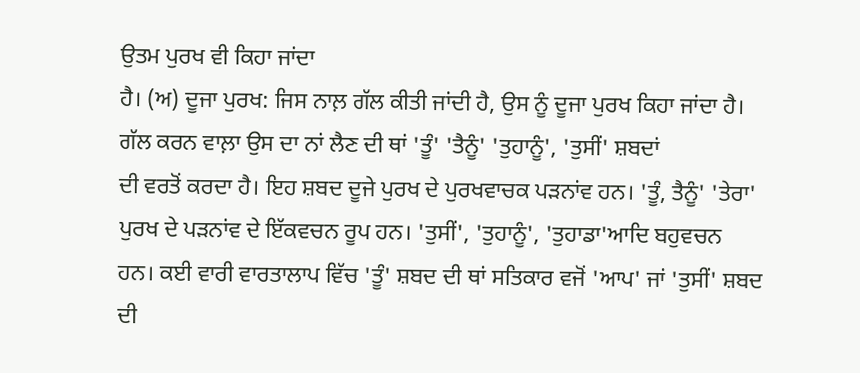ਉਤਮ ਪੁਰਖ ਵੀ ਕਿਹਾ ਜਾਂਦਾ
ਹੈ। (ਅ) ਦੂਜਾ ਪੁਰਖ: ਜਿਸ ਨਾਲ਼ ਗੱਲ ਕੀਤੀ ਜਾਂਦੀ ਹੈ, ਉਸ ਨੂੰ ਦੂਜਾ ਪੁਰਖ ਕਿਹਾ ਜਾਂਦਾ ਹੈ। ਗੱਲ ਕਰਨ ਵਾਲ਼ਾ ਉਸ ਦਾ ਨਾਂ ਲੈਣ ਦੀ ਥਾਂ 'ਤੂੰ' 'ਤੈਨੂੰ' 'ਤੁਹਾਨੂੰ', 'ਤੁਸੀਂ' ਸ਼ਬਦਾਂ
ਦੀ ਵਰਤੋਂ ਕਰਦਾ ਹੈ। ਇਹ ਸ਼ਬਦ ਦੂਜੇ ਪੁਰਖ ਦੇ ਪੁਰਖਵਾਚਕ ਪੜਨਾਂਵ ਹਨ। 'ਤੂੰ, ਤੈਨੂੰ' 'ਤੇਰਾ' ਪੁਰਖ ਦੇ ਪੜਨਾਂਵ ਦੇ ਇੱਕਵਚਨ ਰੂਪ ਹਨ। 'ਤੁਸੀਂ', 'ਤੁਹਾਨੂੰ', 'ਤੁਹਾਡਾ'ਆਦਿ ਬਹੁਵਚਨ
ਹਨ। ਕਈ ਵਾਰੀ ਵਾਰਤਾਲਾਪ ਵਿੱਚ 'ਤੂੰ' ਸ਼ਬਦ ਦੀ ਥਾਂ ਸਤਿਕਾਰ ਵਜੋਂ 'ਆਪ' ਜਾਂ 'ਤੁਸੀਂ' ਸ਼ਬਦ ਦੀ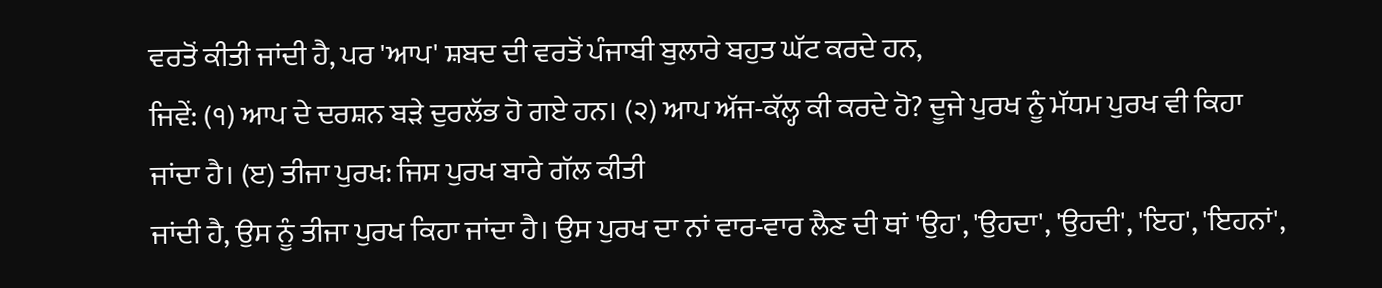ਵਰਤੋਂ ਕੀਤੀ ਜਾਂਦੀ ਹੈ, ਪਰ 'ਆਪ' ਸ਼ਬਦ ਦੀ ਵਰਤੋਂ ਪੰਜਾਬੀ ਬੁਲਾਰੇ ਬਹੁਤ ਘੱਟ ਕਰਦੇ ਹਨ,
ਜਿਵੇਂ: (੧) ਆਪ ਦੇ ਦਰਸ਼ਨ ਬੜੇ ਦੁਰਲੱਭ ਹੋ ਗਏ ਹਨ। (੨) ਆਪ ਅੱਜ-ਕੱਲ੍ਹ ਕੀ ਕਰਦੇ ਹੋ? ਦੂਜੇ ਪੁਰਖ ਨੂੰ ਮੱਧਮ ਪੁਰਖ ਵੀ ਕਿਹਾ ਜਾਂਦਾ ਹੈ। (ੲ) ਤੀਜਾ ਪੁਰਖ: ਜਿਸ ਪੁਰਖ ਬਾਰੇ ਗੱਲ ਕੀਤੀ
ਜਾਂਦੀ ਹੈ, ਉਸ ਨੂੰ ਤੀਜਾ ਪੁਰਖ ਕਿਹਾ ਜਾਂਦਾ ਹੈ। ਉਸ ਪੁਰਖ ਦਾ ਨਾਂ ਵਾਰ-ਵਾਰ ਲੈਣ ਦੀ ਥਾਂ 'ਉਹ', 'ਉਹਦਾ', 'ਉਹਦੀ', 'ਇਹ', 'ਇਹਨਾਂ',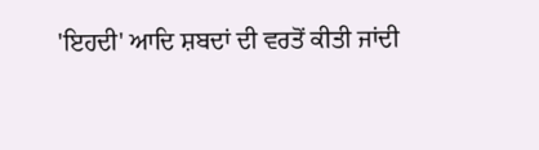'ਇਹਦੀ' ਆਦਿ ਸ਼ਬਦਾਂ ਦੀ ਵਰਤੋਂ ਕੀਤੀ ਜਾਂਦੀ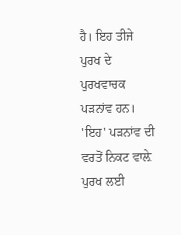ਹੈ। ਇਹ ਤੀਜੇ ਪੁਰਖ ਦੇ ਪੁਰਖਵਾਚਕ ਪੜਨਾਂਵ ਹਨ। 'ਇਹ' ਪੜਨਾਂਵ ਦੀ ਵਰਤੋਂ ਨਿਕਟ ਵਾਲ਼ੇ ਪੁਰਖ ਲਈ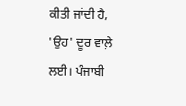ਕੀਤੀ ਜਾਂਦੀ ਹੈ, 'ਉਹ' ਦੂਰ ਵਾਲ਼ੇ ਲਈ। ਪੰਜਾਬੀ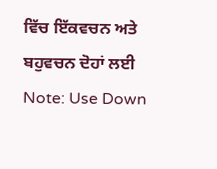ਵਿੱਚ ਇੱਕਵਚਨ ਅਤੇ ਬਹੁਵਚਨ ਦੋਹਾਂ ਲਈ
Note: Use Down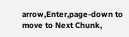arrow,Enter,page-down to move to Next Chunk,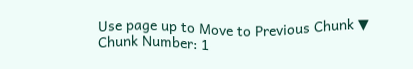Use page up to Move to Previous Chunk ▼
Chunk Number: 1